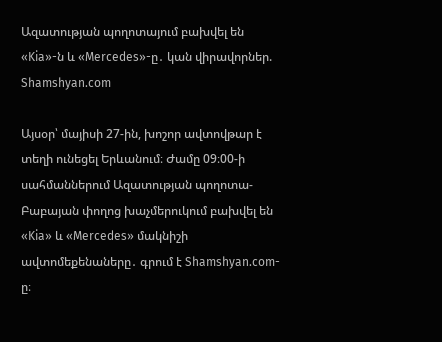Ազատության պողոտայում բախվել են «Kia»-ն և «Mercedes»-ը․ կան վիրավորներ. Shamshyan.com

Այսօր՝ մայիսի 27-ին, խոշոր ավտովթար է տեղի ունեցել Երևանում։ Ժամը 09։00-ի սահմաններում Ազատության պողոտա-Բաբայան փողոց խաչմերուկում բախվել են «Kia» և «Mercedes» մակնիշի ավտոմեքենաները․ գրում է Shamshyan.com-ը։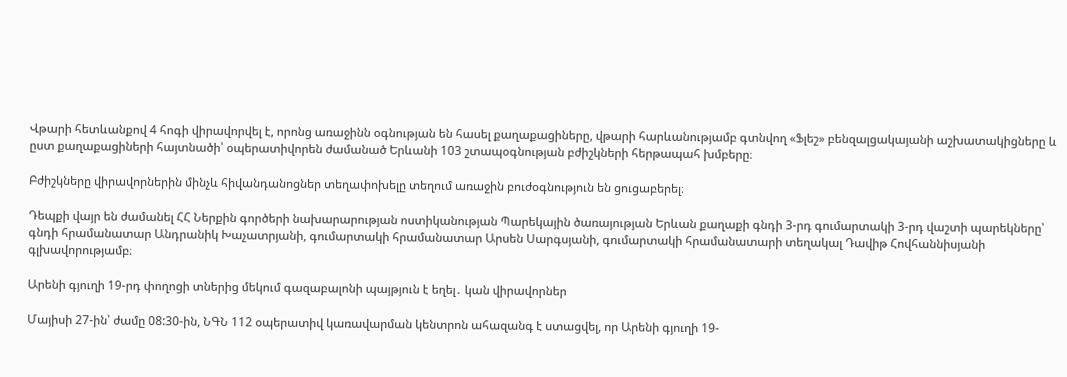Վթարի հետևանքով 4 հոգի վիրավորվել է, որոնց առաջինն օգնության են հասել քաղաքացիները, վթարի հարևանությամբ գտնվող «Ֆլեշ» բենզալցակայանի աշխատակիցները և ըստ քաղաքացիների հայտնածի՝ օպերատիվորեն ժամանած Երևանի 103 շտապօգնության բժիշկների հերթապահ խմբերը։

Բժիշկները վիրավորներին մինչև հիվանդանոցներ տեղափոխելը տեղում առաջին բուժօգնություն են ցուցաբերել։

Դեպքի վայր են ժամանել ՀՀ Ներքին գործերի նախարարության ոստիկանության Պարեկային ծառայության Երևան քաղաքի գնդի 3-րդ գումարտակի 3-րդ վաշտի պարեկները՝ գնդի հրամանատար Անդրանիկ Խաչատրյանի, գումարտակի հրամանատար Արսեն Սարգսյանի, գումարտակի հրամանատարի տեղակալ Դավիթ Հովհաննիսյանի գլխավորությամբ։

Արենի գյուղի 19-րդ փողոցի տներից մեկում գազաբալոնի պայթյուն է եղել․ կան վիրավորներ

Մայիսի 27-ին՝ ժամը 08:30-ին, ՆԳՆ 112 օպերատիվ կառավարման կենտրոն ահազանգ է ստացվել, որ Արենի գյուղի 19-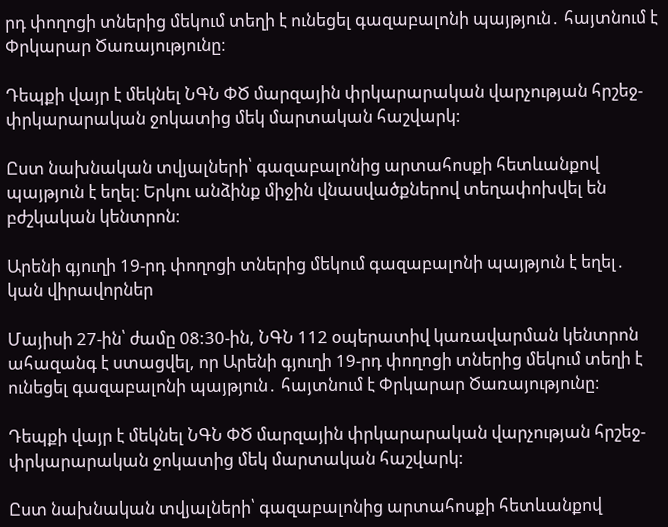րդ փողոցի տներից մեկում տեղի է ունեցել գազաբալոնի պայթյուն․ հայտնում է Փրկարար Ծառայությունը։

Դեպքի վայր է մեկնել ՆԳՆ ՓԾ մարզային փրկարարական վարչության հրշեջ-փրկարարական ջոկատից մեկ մարտական հաշվարկ:

Ըստ նախնական տվյալների՝ գազաբալոնից արտահոսքի հետևանքով պայթյուն է եղել։ Երկու անձինք միջին վնասվածքներով տեղափոխվել են բժշկական կենտրոն։

Արենի գյուղի 19-րդ փողոցի տներից մեկում գազաբալոնի պայթյուն է եղել․ կան վիրավորներ

Մայիսի 27-ին՝ ժամը 08:30-ին, ՆԳՆ 112 օպերատիվ կառավարման կենտրոն ահազանգ է ստացվել, որ Արենի գյուղի 19-րդ փողոցի տներից մեկում տեղի է ունեցել գազաբալոնի պայթյուն․ հայտնում է Փրկարար Ծառայությունը։

Դեպքի վայր է մեկնել ՆԳՆ ՓԾ մարզային փրկարարական վարչության հրշեջ-փրկարարական ջոկատից մեկ մարտական հաշվարկ:

Ըստ նախնական տվյալների՝ գազաբալոնից արտահոսքի հետևանքով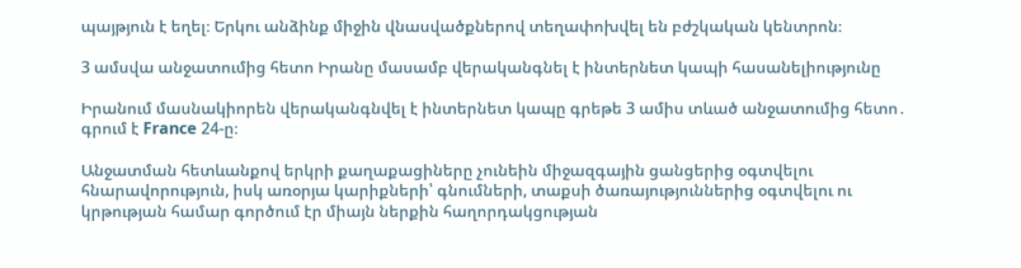պայթյուն է եղել։ Երկու անձինք միջին վնասվածքներով տեղափոխվել են բժշկական կենտրոն։

3 ամսվա անջատումից հետո Իրանը մասամբ վերականգնել է ինտերնետ կապի հասանելիությունը

Իրանում մասնակիորեն վերականգնվել է ինտերնետ կապը գրեթե 3 ամիս տևած անջատումից հետո․ գրում է France 24-ը։

Անջատման հետևանքով երկրի քաղաքացիները չունեին միջազգային ցանցերից օգտվելու հնարավորություն, իսկ առօրյա կարիքների՝ գնումների, տաքսի ծառայություններից օգտվելու ու կրթության համար գործում էր միայն ներքին հաղորդակցության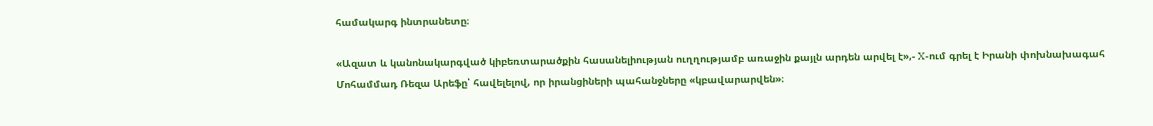համակարգ ինտրանետը։

«Ազատ և կանոնակարգված կիբեռտարածքին հասանելիության ուղղությամբ առաջին քայլն արդեն արվել է»,- X-ում գրել է Իրանի փոխնախագահ Մոհամմադ Ռեզա Արեֆը՝ հավելելով, որ իրանցիների պահանջները «կբավարարվեն»։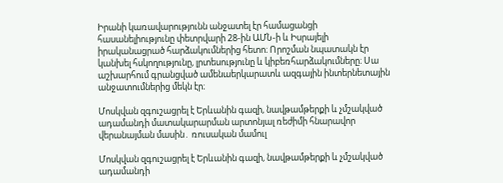Իրանի կառավարությունն անջատել էր համացանցի հասանելիությունը փետրվարի 28-ին ԱՄՆ-ի և Իսրայելի իրականացրած հարձակումներից հետո։ Որոշման նպատակն էր կանխել հսկողությունը, լրտեսությունը և կիբեռհարձակումները։ Սա աշխարհում գրանցված ամենաերկարատև ազգային ինտերնետային անջատումներից մեկն էր։

Մոսկվան զգուշացրել է Երևանին գազի, նավթամթերքի և չմշակված ադամանդի մատակարարման արտոնյալ ռեժիմի հնարավոր վերանայման մասին․ ռուսական մամուլ

Մոսկվան զգուշացրել է Երևանին գազի, նավթամթերքի և չմշակված ադամանդի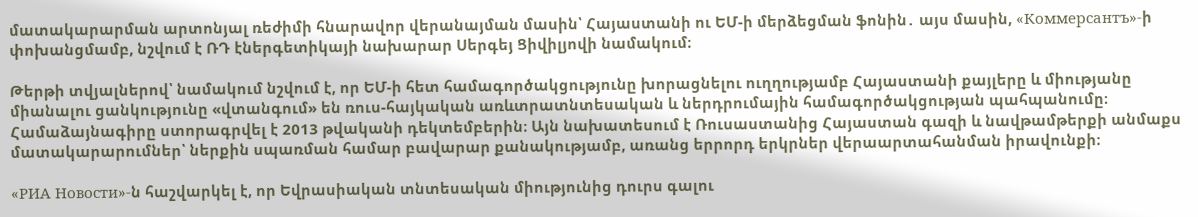մատակարարման արտոնյալ ռեժիմի հնարավոր վերանայման մասին՝ Հայաստանի ու ԵՄ-ի մերձեցման ֆոնին․ այս մասին, «Коммерсантъ»-ի փոխանցմամբ, նշվում է ՌԴ էներգետիկայի նախարար Սերգեյ Ցիվիլյովի նամակում։

Թերթի տվյալներով՝ նամակում նշվում է, որ ԵՄ-ի հետ համագործակցությունը խորացնելու ուղղությամբ Հայաստանի քայլերը և միությանը միանալու ցանկությունը «վտանգում» են ռուս-հայկական առևտրատնտեսական և ներդրումային համագործակցության պահպանումը։ Համաձայնագիրը ստորագրվել է 2013 թվականի դեկտեմբերին։ Այն նախատեսում է Ռուսաստանից Հայաստան գազի և նավթամթերքի անմաքս մատակարարումներ՝ ներքին սպառման համար բավարար քանակությամբ, առանց երրորդ երկրներ վերաարտահանման իրավունքի։

«РИА Новости»-ն հաշվարկել է, որ Եվրասիական տնտեսական միությունից դուրս գալու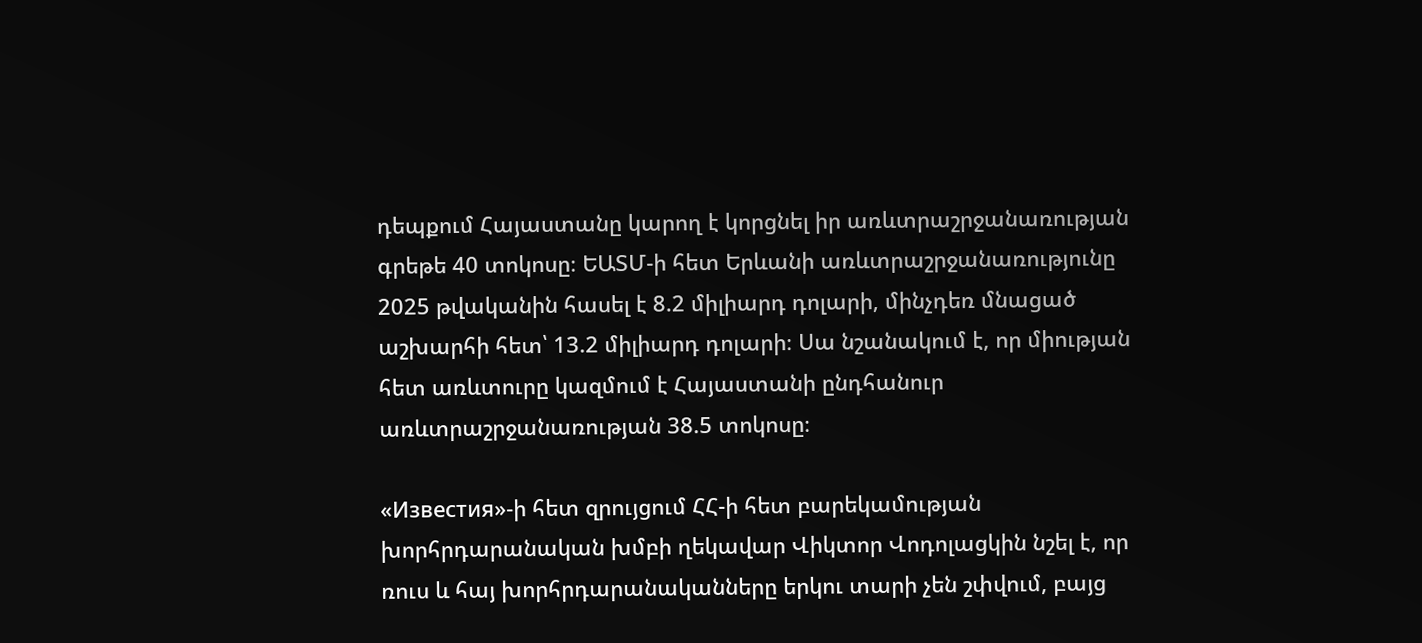դեպքում Հայաստանը կարող է կորցնել իր առևտրաշրջանառության գրեթե 40 տոկոսը։ ԵԱՏՄ-ի հետ Երևանի առևտրաշրջանառությունը 2025 թվականին հասել է 8.2 միլիարդ դոլարի, մինչդեռ մնացած աշխարհի հետ՝ 13.2 միլիարդ դոլարի։ Սա նշանակում է, որ միության հետ առևտուրը կազմում է Հայաստանի ընդհանուր առևտրաշրջանառության 38.5 տոկոսը։

«Известия»-ի հետ զրույցում ՀՀ-ի հետ բարեկամության խորհրդարանական խմբի ղեկավար Վիկտոր Վոդոլացկին նշել է, որ ռուս և հայ խորհրդարանականները երկու տարի չեն շփվում, բայց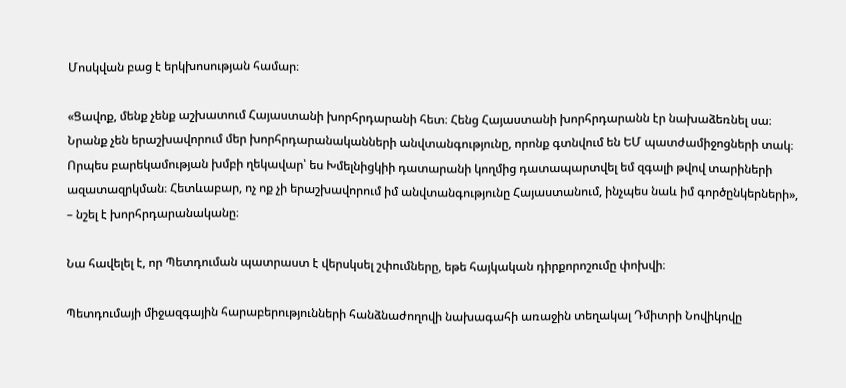Մոսկվան բաց է երկխոսության համար։

«Ցավոք, մենք չենք աշխատում Հայաստանի խորհրդարանի հետ։ Հենց Հայաստանի խորհրդարանն էր նախաձեռնել սա։ Նրանք չեն երաշխավորում մեր խորհրդարանականների անվտանգությունը, որոնք գտնվում են ԵՄ պատժամիջոցների տակ։ Որպես բարեկամության խմբի ղեկավար՝ ես Խմելնիցկիի դատարանի կողմից դատապարտվել եմ զգալի թվով տարիների ազատազրկման։ Հետևաբար, ոչ ոք չի երաշխավորում իմ անվտանգությունը Հայաստանում, ինչպես նաև իմ գործընկերների», – նշել է խորհրդարանականը։

Նա հավելել է, որ Պետդուման պատրաստ է վերսկսել շփումները, եթե հայկական դիրքորոշումը փոխվի։

Պետդումայի միջազգային հարաբերությունների հանձնաժողովի նախագահի առաջին տեղակալ Դմիտրի Նովիկովը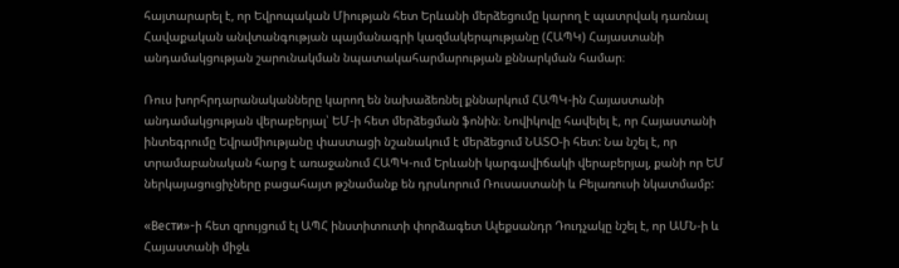հայտարարել է, որ Եվրոպական Միության հետ Երևանի մերձեցումը կարող է պատրվակ դառնալ Հավաքական անվտանգության պայմանագրի կազմակերպությանը (ՀԱՊԿ) Հայաստանի անդամակցության շարունակման նպատակահարմարության քննարկման համար։

Ռուս խորհրդարանականները կարող են նախաձեռնել քննարկում ՀԱՊԿ-ին Հայաստանի անդամակցության վերաբերյալ՝ ԵՄ-ի հետ մերձեցման ֆոնին։ Նովիկովը հավելել է, որ Հայաստանի ինտեգրումը Եվրամիությանը փաստացի նշանակում է մերձեցում ՆԱՏՕ-ի հետ: Նա նշել է, որ տրամաբանական հարց է առաջանում ՀԱՊԿ-ում Երևանի կարգավիճակի վերաբերյալ, քանի որ ԵՄ ներկայացուցիչները բացահայտ թշնամանք են դրսևորում Ռուսաստանի և Բելառուսի նկատմամբ:

«Вести»-ի հետ զրույցում էլ ԱՊՀ ինստիտուտի փորձագետ Ալեքսանդր Դուդչակը նշել է, որ ԱՄՆ-ի և Հայաստանի միջև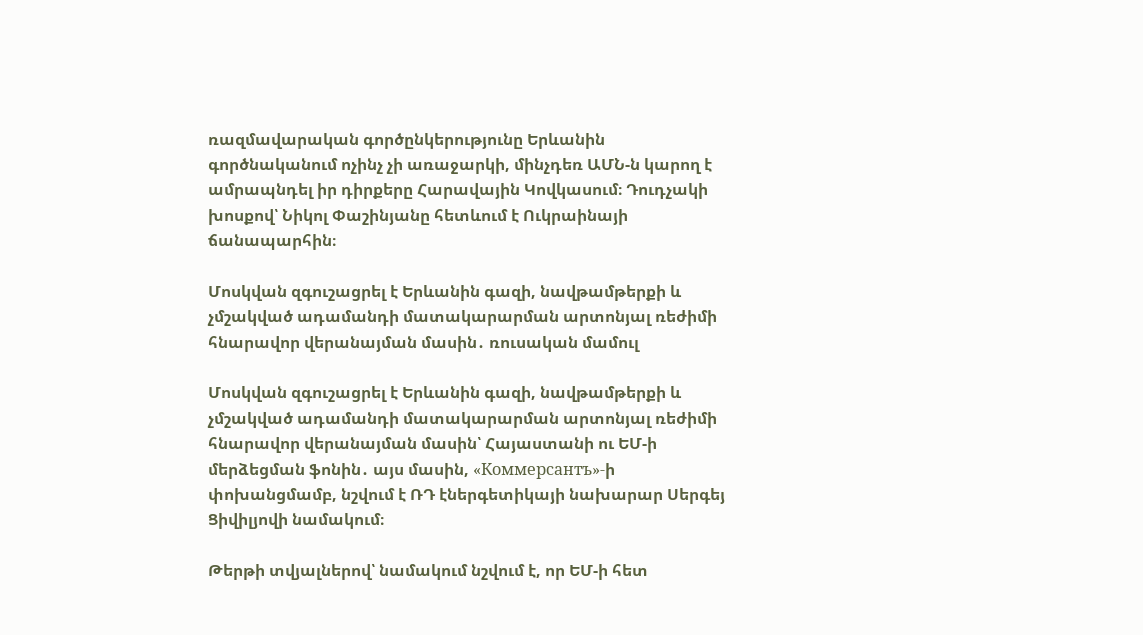ռազմավարական գործընկերությունը Երևանին գործնականում ոչինչ չի առաջարկի, մինչդեռ ԱՄՆ-ն կարող է ամրապնդել իր դիրքերը Հարավային Կովկասում։ Դուդչակի խոսքով՝ Նիկոլ Փաշինյանը հետևում է Ուկրաինայի ճանապարհին։

Մոսկվան զգուշացրել է Երևանին գազի, նավթամթերքի և չմշակված ադամանդի մատակարարման արտոնյալ ռեժիմի հնարավոր վերանայման մասին․ ռուսական մամուլ

Մոսկվան զգուշացրել է Երևանին գազի, նավթամթերքի և չմշակված ադամանդի մատակարարման արտոնյալ ռեժիմի հնարավոր վերանայման մասին՝ Հայաստանի ու ԵՄ-ի մերձեցման ֆոնին․ այս մասին, «Коммерсантъ»-ի փոխանցմամբ, նշվում է ՌԴ էներգետիկայի նախարար Սերգեյ Ցիվիլյովի նամակում։

Թերթի տվյալներով՝ նամակում նշվում է, որ ԵՄ-ի հետ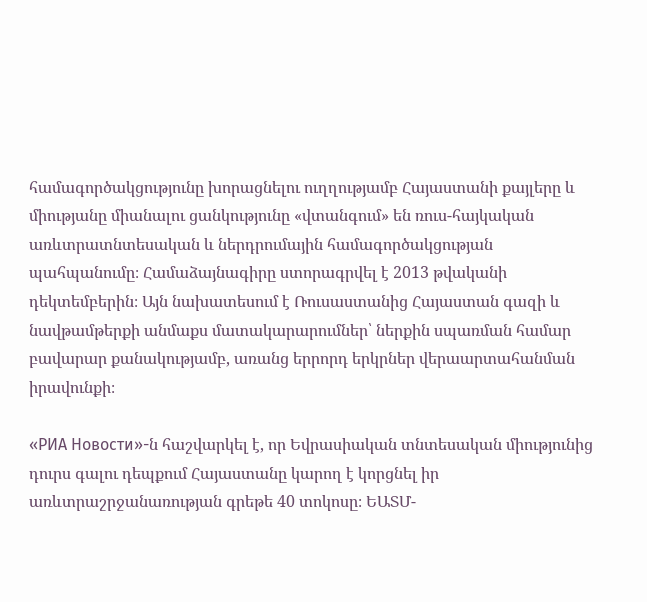համագործակցությունը խորացնելու ուղղությամբ Հայաստանի քայլերը և միությանը միանալու ցանկությունը «վտանգում» են ռուս-հայկական առևտրատնտեսական և ներդրումային համագործակցության պահպանումը։ Համաձայնագիրը ստորագրվել է 2013 թվականի դեկտեմբերին։ Այն նախատեսում է Ռուսաստանից Հայաստան գազի և նավթամթերքի անմաքս մատակարարումներ՝ ներքին սպառման համար բավարար քանակությամբ, առանց երրորդ երկրներ վերաարտահանման իրավունքի։

«РИА Новости»-ն հաշվարկել է, որ Եվրասիական տնտեսական միությունից դուրս գալու դեպքում Հայաստանը կարող է կորցնել իր առևտրաշրջանառության գրեթե 40 տոկոսը։ ԵԱՏՄ-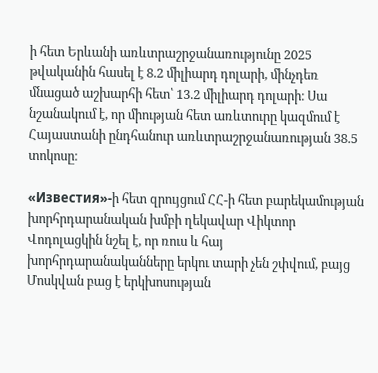ի հետ Երևանի առևտրաշրջանառությունը 2025 թվականին հասել է 8.2 միլիարդ դոլարի, մինչդեռ մնացած աշխարհի հետ՝ 13.2 միլիարդ դոլարի։ Սա նշանակում է, որ միության հետ առևտուրը կազմում է Հայաստանի ընդհանուր առևտրաշրջանառության 38.5 տոկոսը։

«Известия»-ի հետ զրույցում ՀՀ-ի հետ բարեկամության խորհրդարանական խմբի ղեկավար Վիկտոր Վոդոլացկին նշել է, որ ռուս և հայ խորհրդարանականները երկու տարի չեն շփվում, բայց Մոսկվան բաց է երկխոսության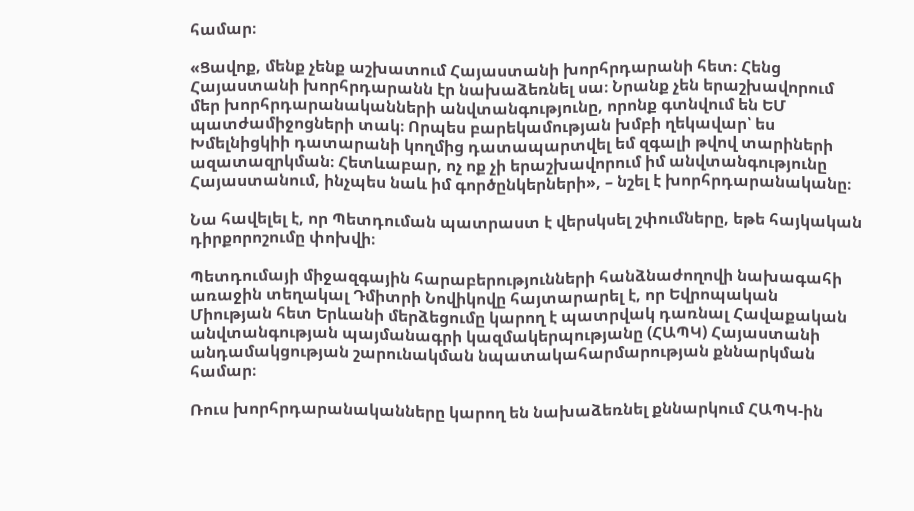համար։

«Ցավոք, մենք չենք աշխատում Հայաստանի խորհրդարանի հետ։ Հենց Հայաստանի խորհրդարանն էր նախաձեռնել սա։ Նրանք չեն երաշխավորում մեր խորհրդարանականների անվտանգությունը, որոնք գտնվում են ԵՄ պատժամիջոցների տակ։ Որպես բարեկամության խմբի ղեկավար՝ ես Խմելնիցկիի դատարանի կողմից դատապարտվել եմ զգալի թվով տարիների ազատազրկման։ Հետևաբար, ոչ ոք չի երաշխավորում իմ անվտանգությունը Հայաստանում, ինչպես նաև իմ գործընկերների», – նշել է խորհրդարանականը։

Նա հավելել է, որ Պետդուման պատրաստ է վերսկսել շփումները, եթե հայկական դիրքորոշումը փոխվի։

Պետդումայի միջազգային հարաբերությունների հանձնաժողովի նախագահի առաջին տեղակալ Դմիտրի Նովիկովը հայտարարել է, որ Եվրոպական Միության հետ Երևանի մերձեցումը կարող է պատրվակ դառնալ Հավաքական անվտանգության պայմանագրի կազմակերպությանը (ՀԱՊԿ) Հայաստանի անդամակցության շարունակման նպատակահարմարության քննարկման համար։

Ռուս խորհրդարանականները կարող են նախաձեռնել քննարկում ՀԱՊԿ-ին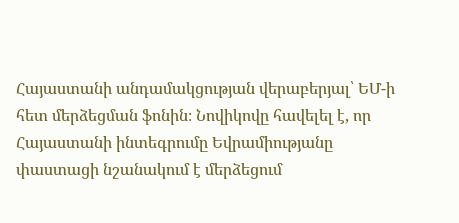Հայաստանի անդամակցության վերաբերյալ՝ ԵՄ-ի հետ մերձեցման ֆոնին։ Նովիկովը հավելել է, որ Հայաստանի ինտեգրումը Եվրամիությանը փաստացի նշանակում է մերձեցում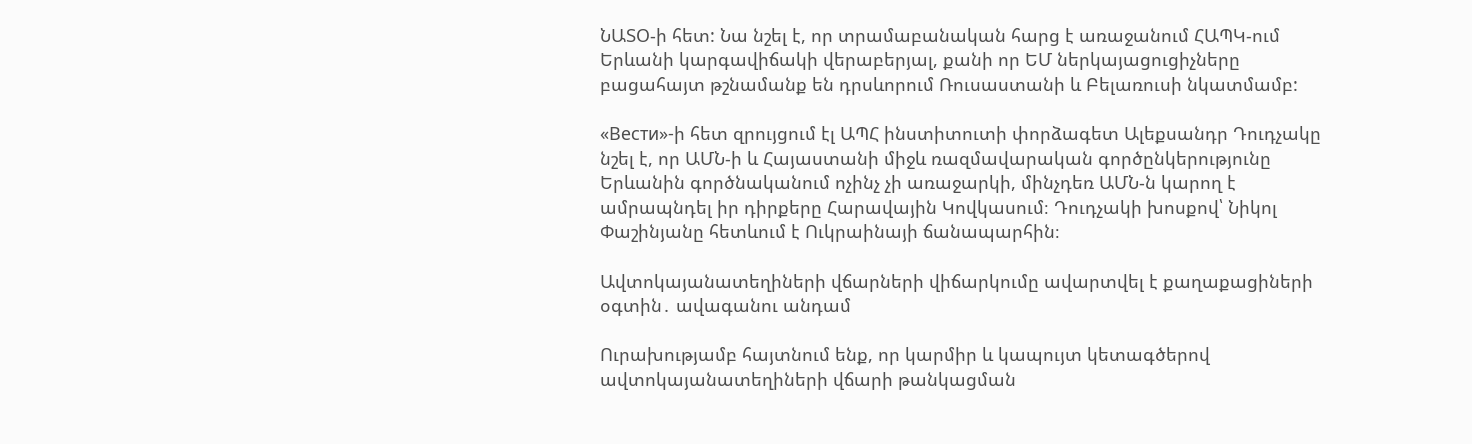ՆԱՏՕ-ի հետ: Նա նշել է, որ տրամաբանական հարց է առաջանում ՀԱՊԿ-ում Երևանի կարգավիճակի վերաբերյալ, քանի որ ԵՄ ներկայացուցիչները բացահայտ թշնամանք են դրսևորում Ռուսաստանի և Բելառուսի նկատմամբ:

«Вести»-ի հետ զրույցում էլ ԱՊՀ ինստիտուտի փորձագետ Ալեքսանդր Դուդչակը նշել է, որ ԱՄՆ-ի և Հայաստանի միջև ռազմավարական գործընկերությունը Երևանին գործնականում ոչինչ չի առաջարկի, մինչդեռ ԱՄՆ-ն կարող է ամրապնդել իր դիրքերը Հարավային Կովկասում։ Դուդչակի խոսքով՝ Նիկոլ Փաշինյանը հետևում է Ուկրաինայի ճանապարհին։

Ավտոկայանատեղիների վճարների վիճարկումը ավարտվել է քաղաքացիների օգտին․ ավագանու անդամ

Ուրախությամբ հայտնում ենք, որ կարմիր և կապույտ կետագծերով ավտոկայանատեղիների վճարի թանկացման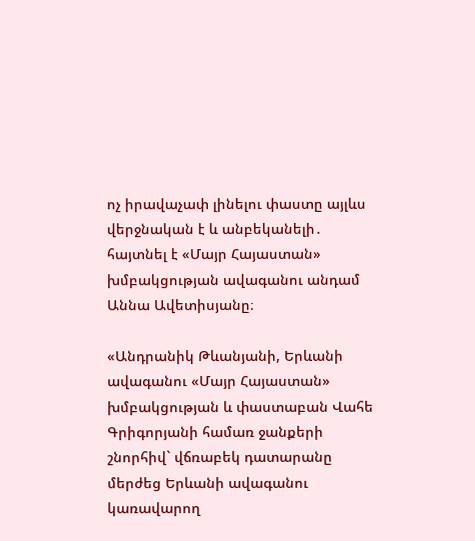ոչ իրավաչափ լինելու փաստը այլևս վերջնական է և անբեկանելի․ հայտնել է «Մայր Հայաստան» խմբակցության ավագանու անդամ Աննա Ավետիսյանը։

«Անդրանիկ Թևանյանի, Երևանի ավագանու «Մայր Հայաստան» խմբակցության և փաստաբան Վահե Գրիգորյանի համառ ջանքերի շնորհիվ` վճռաբեկ դատարանը մերժեց Երևանի ավագանու կառավարող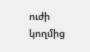ուժի կողմից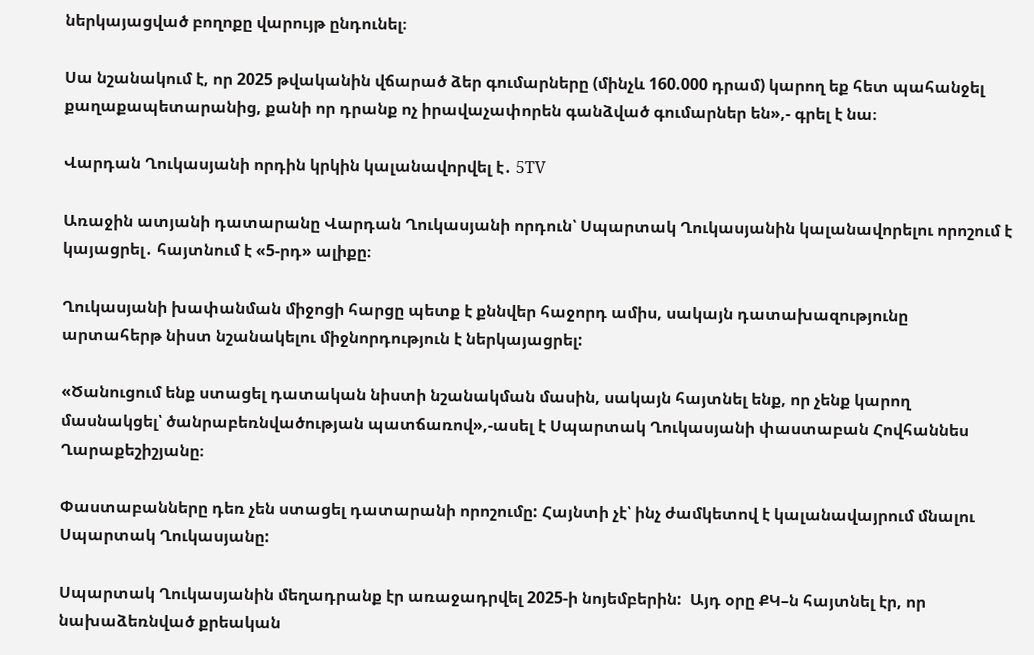ներկայացված բողոքը վարույթ ընդունել։

Սա նշանակում է, որ 2025 թվականին վճարած ձեր գումարները (մինչև 160.000 դրամ) կարող եք հետ պահանջել քաղաքապետարանից, քանի որ դրանք ոչ իրավաչափորեն գանձված գումարներ են»,- գրել է նա։

Վարդան Ղուկասյանի որդին կրկին կալանավորվել է․ 5TV

Առաջին ատյանի դատարանը Վարդան Ղուկասյանի որդուն՝ Սպարտակ Ղուկասյանին կալանավորելու որոշում է կայացրել․ հայտնում է «5-րդ» ալիքը։

Ղուկասյանի խափանման միջոցի հարցը պետք է քննվեր հաջորդ ամիս, սակայն դատախազությունը արտահերթ նիստ նշանակելու միջնորդություն է ներկայացրել:

«Ծանուցում ենք ստացել դատական նիստի նշանակման մասին, սակայն հայտնել ենք, որ չենք կարող մասնակցել՝ ծանրաբեռնվածության պատճառով»,-ասել է Սպարտակ Ղուկասյանի փաստաբան Հովհաննես Ղարաքեշիշյանը։

Փաստաբանները դեռ չեն ստացել դատարանի որոշումը: Հայնտի չէ՝ ինչ ժամկետով է կալանավայրում մնալու Սպարտակ Ղուկասյանը:

Սպարտակ Ղուկասյանին մեղադրանք էր առաջադրվել 2025-ի նոյեմբերին:  Այդ օրը ՔԿ–ն հայտնել էր, որ նախաձեռնված քրեական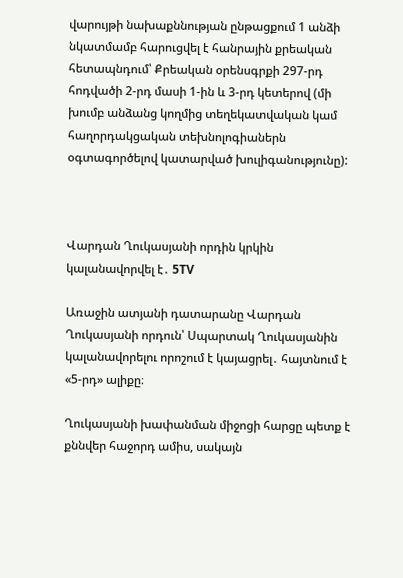վարույթի նախաքննության ընթացքում 1 անձի նկատմամբ հարուցվել է հանրային քրեական հետապնդում՝ Քրեական օրենսգրքի 297-րդ հոդվածի 2-րդ մասի 1-ին և 3-րդ կետերով (մի խումբ անձանց կողմից տեղեկատվական կամ հաղորդակցական տեխնոլոգիաներն օգտագործելով կատարված խուլիգանությունը):



Վարդան Ղուկասյանի որդին կրկին կալանավորվել է․ 5TV

Առաջին ատյանի դատարանը Վարդան Ղուկասյանի որդուն՝ Սպարտակ Ղուկասյանին կալանավորելու որոշում է կայացրել․ հայտնում է «5-րդ» ալիքը։

Ղուկասյանի խափանման միջոցի հարցը պետք է քննվեր հաջորդ ամիս, սակայն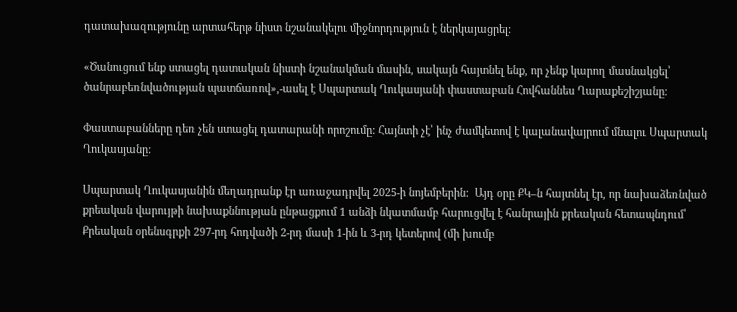դատախազությունը արտահերթ նիստ նշանակելու միջնորդություն է ներկայացրել:

«Ծանուցում ենք ստացել դատական նիստի նշանակման մասին, սակայն հայտնել ենք, որ չենք կարող մասնակցել՝ ծանրաբեռնվածության պատճառով»,-ասել է Սպարտակ Ղուկասյանի փաստաբան Հովհաննես Ղարաքեշիշյանը։

Փաստաբանները դեռ չեն ստացել դատարանի որոշումը: Հայնտի չէ՝ ինչ ժամկետով է կալանավայրում մնալու Սպարտակ Ղուկասյանը:

Սպարտակ Ղուկասյանին մեղադրանք էր առաջադրվել 2025-ի նոյեմբերին:  Այդ օրը ՔԿ–ն հայտնել էր, որ նախաձեռնված քրեական վարույթի նախաքննության ընթացքում 1 անձի նկատմամբ հարուցվել է հանրային քրեական հետապնդում՝ Քրեական օրենսգրքի 297-րդ հոդվածի 2-րդ մասի 1-ին և 3-րդ կետերով (մի խումբ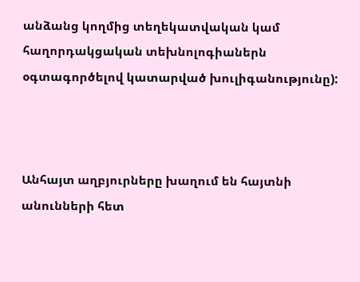անձանց կողմից տեղեկատվական կամ հաղորդակցական տեխնոլոգիաներն օգտագործելով կատարված խուլիգանությունը):



Անհայտ աղբյուրները խաղում են հայտնի անունների հետ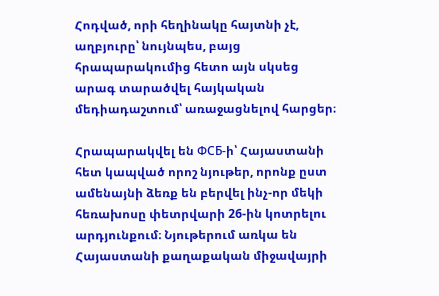Հոդված, որի հեղինակը հայտնի չէ, աղբյուրը՝ նույնպես, բայց հրապարակումից հետո այն սկսեց արագ տարածվել հայկական մեդիադաշտում՝ առաջացնելով հարցեր։

Հրապարակվել են ФСБ-ի՝ Հայաստանի հետ կապված որոշ նյութեր, որոնք ըստ ամենայնի ձեռք են բերվել ինչ-որ մեկի հեռախոսը փետրվարի 26-ին կոտրելու արդյունքում։ Նյութերում առկա են Հայաստանի քաղաքական միջավայրի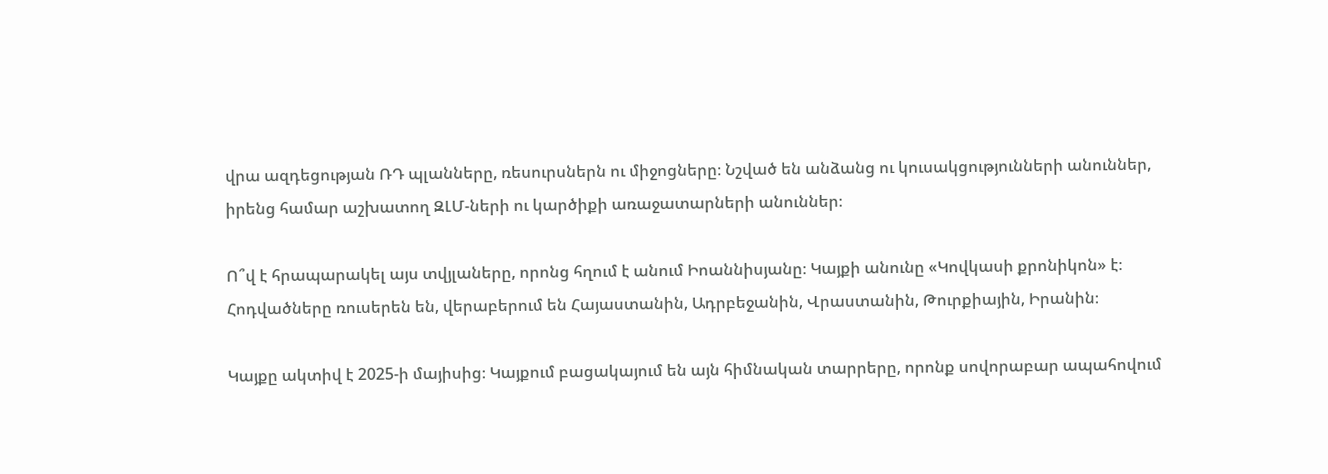վրա ազդեցության ՌԴ պլանները, ռեսուրսներն ու միջոցները։ Նշված են անձանց ու կուսակցությունների անուններ, իրենց համար աշխատող ԶԼՄ-ների ու կարծիքի առաջատարների անուններ։

Ո՞վ է հրապարակել այս տվյլաները, որոնց հղում է անում Իոաննիսյանը։ Կայքի անունը «Կովկասի քրոնիկոն» է։ Հոդվածները ռուսերեն են, վերաբերում են Հայաստանին, Ադրբեջանին, Վրաստանին, Թուրքիային, Իրանին։

Կայքը ակտիվ է 2025-ի մայիսից։ Կայքում բացակայում են այն հիմնական տարրերը, որոնք սովորաբար ապահովում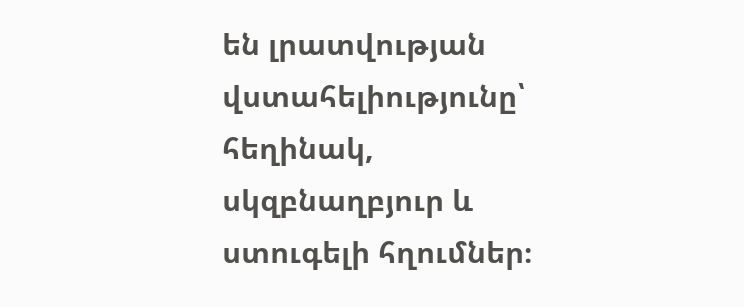են լրատվության վստահելիությունը՝ հեղինակ, սկզբնաղբյուր և ստուգելի հղումներ։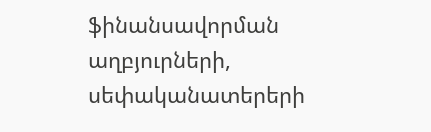ֆինանսավորման աղբյուրների, սեփականատերերի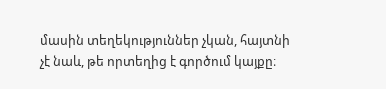մասին տեղեկություններ չկան, հայտնի չէ նաև, թե որտեղից է գործում կայքը։